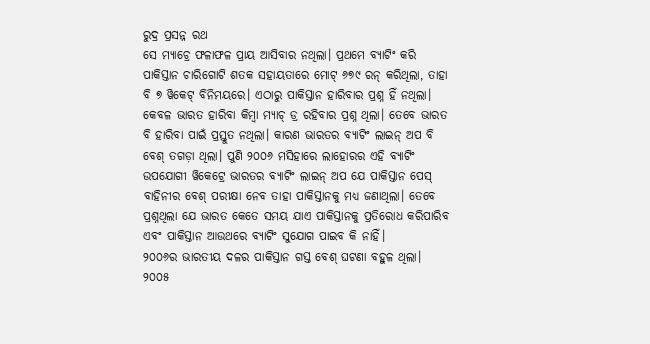ରୁଦ୍ର ପ୍ରସନ୍ନ ରଥ
ସେ ମ୍ୟାଚ୍ରେ ଫଳାଫଳ ପ୍ରାୟ ଆସିବାର ନଥିଲା। ପ୍ରଥମେ ବ୍ୟାଟିଂ କରି ପାକିସ୍ତାନ ଚାରିଗୋଟି ଶତକ ସହାୟତାରେ ମୋଟ୍ ୬୭୯ ରନ୍ କରିଥିଲା, ତାହା ବି ୭ ୱିକେଟ୍ ବିନିମୟରେ। ଏଠାରୁ ପାକିସ୍ତାନ ହାରିବାର ପ୍ରଶ୍ନ ହିଁ ନଥିଲା। କେବଳ ଭାରତ ହାରିବା କିମ୍ବା ମ୍ୟାଚ୍ ଡ୍ର ରହିବାର ପ୍ରଶ୍ନ ଥିଲା। ତେବେ ଭାରତ ବି ହାରିବା ପାଇଁ ପ୍ରସ୍ତୁତ ନଥିଲା। କାରଣ ଭାରତର ବ୍ୟାଟିଂ ଲାଇନ୍ ଅପ ବି ବେଶ୍ ତଗଡ଼ା ଥିଲା। ପୁଣି ୨୦୦୬ ମସିହାରେ ଲାହୋରର ଏହି ବ୍ୟାଟିଂ ଉପଯୋଗୀ ୱିକେଟ୍ରେ ଭାରତର ବ୍ୟାଟିଂ ଲାଇନ୍ ଅପ ଯେ ପାକିସ୍ତାନ ପେସ୍ ବାହିନୀର ବେଶ୍ ପରୀକ୍ଷା ନେବ ତାହା ପାକିସ୍ତାନକୁ ମଧ୍ୟ ଜଣାଥିଲା। ତେବେ ପ୍ରଶ୍ନଥିଲା ଯେ ଭାରତ କେତେ ସମୟ ଯାଏ ପାକିସ୍ତାନକୁ ପ୍ରତିରୋଧ କରିପାରିବ ଏବଂ ପାକିସ୍ତାନ ଆଉଥରେ ବ୍ୟାଟିଂ ସୁଯୋଗ ପାଇବ କି ନାହିଁ।
୨୦୦୬ର ଭାରତୀୟ ଦଳର ପାକିସ୍ତାନ ଗସ୍ତ ବେଶ୍ ଘଟଣା ବହୁଳ ଥିଲା। ୨୦୦୫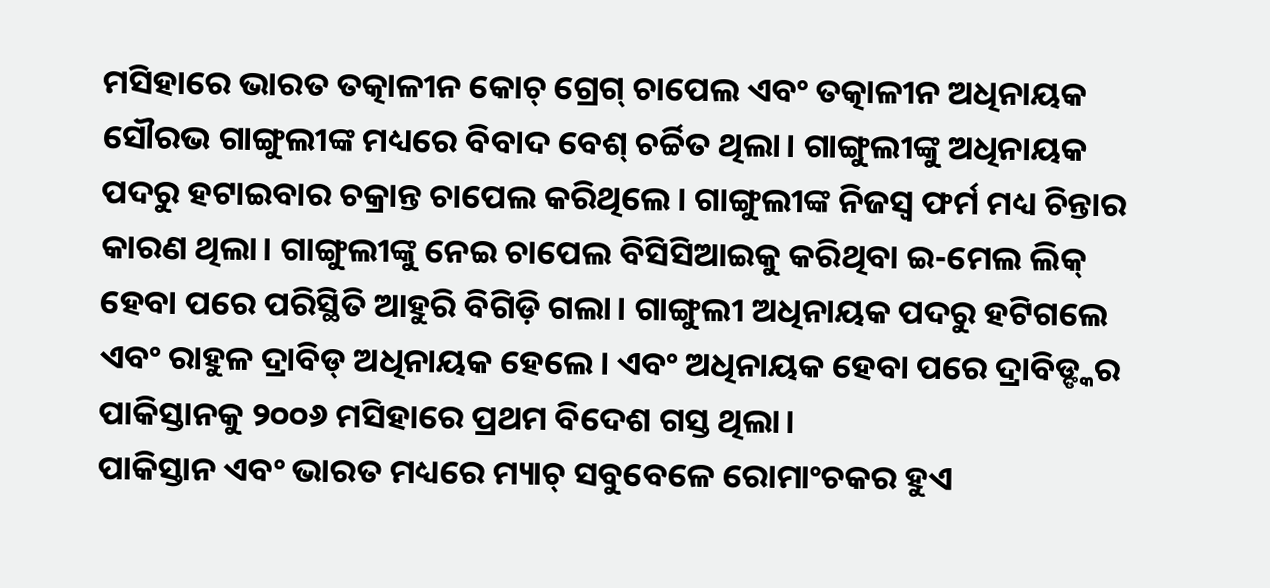ମସିହାରେ ଭାରତ ତତ୍କାଳୀନ କୋଚ୍ ଗ୍ରେଗ୍ ଚାପେଲ ଏବଂ ତତ୍କାଳୀନ ଅଧିନାୟକ ସୌରଭ ଗାଙ୍ଗୁଲୀଙ୍କ ମଧ୍ୟରେ ବିବାଦ ବେଶ୍ ଚର୍ଚ୍ଚିତ ଥିଲା। ଗାଙ୍ଗୁଲୀଙ୍କୁ ଅଧିନାୟକ ପଦରୁ ହଟାଇବାର ଚକ୍ରାନ୍ତ ଚାପେଲ କରିଥିଲେ। ଗାଙ୍ଗୁଲୀଙ୍କ ନିଜସ୍ୱ ଫର୍ମ ମଧ୍ୟ ଚିନ୍ତାର କାରଣ ଥିଲା। ଗାଙ୍ଗୁଲୀଙ୍କୁ ନେଇ ଚାପେଲ ବିସିସିଆଇକୁ କରିଥିବା ଇ-ମେଲ ଲିକ୍ ହେବା ପରେ ପରିସ୍ଥିତି ଆହୁରି ବିଗିଡ଼ି ଗଲା। ଗାଙ୍ଗୁଲୀ ଅଧିନାୟକ ପଦରୁ ହଟିଗଲେ ଏବଂ ରାହୁଳ ଦ୍ରାବିଡ୍ ଅଧିନାୟକ ହେଲେ। ଏବଂ ଅଧିନାୟକ ହେବା ପରେ ଦ୍ରାବିଡ୍ଙ୍କର ପାକିସ୍ତାନକୁ ୨୦୦୬ ମସିହାରେ ପ୍ରଥମ ବିଦେଶ ଗସ୍ତ ଥିଲା।
ପାକିସ୍ତାନ ଏବଂ ଭାରତ ମଧ୍ୟରେ ମ୍ୟାଚ୍ ସବୁବେଳେ ରୋମାଂଚକର ହୁଏ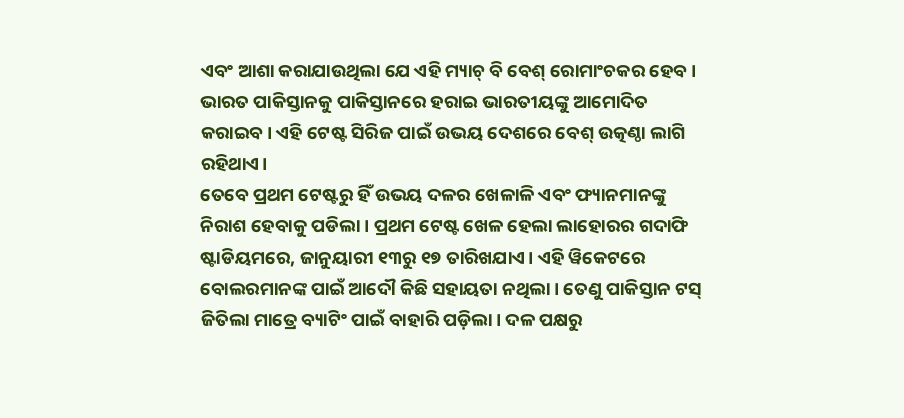ଏବଂ ଆଶା କରାଯାଉଥିଲା ଯେ ଏହି ମ୍ୟାଚ୍ ବି ବେଶ୍ ରୋମାଂଚକର ହେବ। ଭାରତ ପାକିସ୍ତାନକୁ ପାକିସ୍ତାନରେ ହରାଇ ଭାରତୀୟଙ୍କୁ ଆମୋଦିତ କରାଇବ। ଏହି ଟେଷ୍ଟ ସିରିଜ ପାଇଁ ଉଭୟ ଦେଶରେ ବେଶ୍ ଉତ୍କଣ୍ଠା ଲାଗି ରହିଥାଏ।
ତେବେ ପ୍ରଥମ ଟେଷ୍ଟରୁ ହିଁ ଉଭୟ ଦଳର ଖେଳାଳି ଏବଂ ଫ୍ୟାନମାନଙ୍କୁ ନିରାଶ ହେବାକୁ ପଡିଲା । ପ୍ରଥମ ଟେଷ୍ଟ ଖେଳ ହେଲା ଲାହୋରର ଗଦାଫି ଷ୍ଟାଡିୟମରେ, ଜାନୁୟାରୀ ୧୩ରୁ ୧୭ ତାରିଖଯାଏ। ଏହି ୱିକେଟରେ ବୋଲରମାନଙ୍କ ପାଇଁ ଆଦୌ କିଛି ସହାୟତା ନଥିଲା। ତେଣୁ ପାକିସ୍ତାନ ଟସ୍ ଜିତିଲା ମାତ୍ରେ ବ୍ୟାଟିଂ ପାଇଁ ବାହାରି ପଡ଼ିଲା। ଦଳ ପକ୍ଷରୁ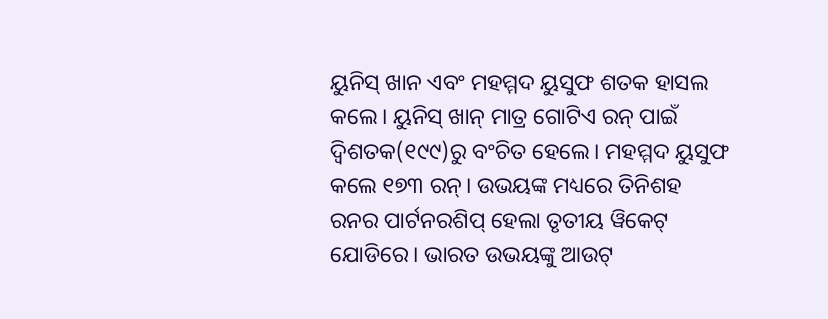ୟୁନିସ୍ ଖାନ ଏବଂ ମହମ୍ମଦ ୟୁସୁଫ ଶତକ ହାସଲ କଲେ। ୟୁନିସ୍ ଖାନ୍ ମାତ୍ର ଗୋଟିଏ ରନ୍ ପାଇଁ ଦ୍ୱିଶତକ(୧୯୯)ରୁ ବଂଚିତ ହେଲେ। ମହମ୍ମଦ ୟୁସୁଫ କଲେ ୧୭୩ ରନ୍। ଉଭୟଙ୍କ ମଧ୍ୟରେ ତିନିଶହ ରନର ପାର୍ଟନରଶିପ୍ ହେଲା ତୃତୀୟ ୱିକେଟ୍ ଯୋଡିରେ। ଭାରତ ଉଭୟଙ୍କୁ ଆଉଟ୍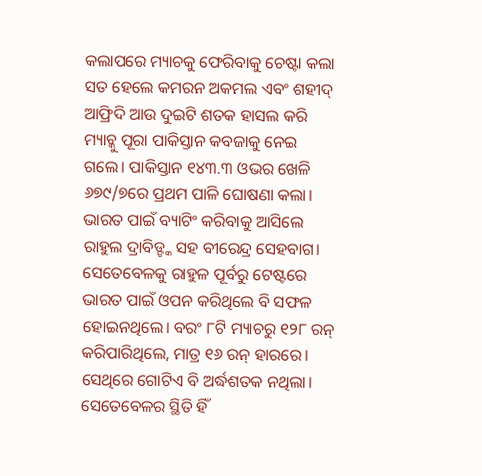କଲାପରେ ମ୍ୟାଚକୁ ଫେରିବାକୁ ଚେଷ୍ଟା କଲା ସତ ହେଲେ କମରନ ଅକମଲ ଏବଂ ଶହୀଦ୍ ଆଫ୍ରିଦି ଆଉ ଦୁଇଟି ଶତକ ହାସଲ କରି ମ୍ୟାଚ୍କୁ ପୂରା ପାକିସ୍ତାନ କବଜାକୁ ନେଇ ଗଲେ। ପାକିସ୍ତାନ ୧୪୩.୩ ଓଭର ଖେଳି ୬୭୯/୭ରେ ପ୍ରଥମ ପାଳି ଘୋଷଣା କଲା।
ଭାରତ ପାଇଁ ବ୍ୟାଟିଂ କରିବାକୁ ଆସିଲେ ରାହୁଲ ଦ୍ରାବିଡ୍ଙ୍କ ସହ ବୀରେନ୍ଦ୍ର ସେହବାଗ। ସେତେବେଳକୁ ରାହୁଳ ପୂର୍ବରୁ ଟେଷ୍ଟରେ ଭାରତ ପାଇଁ ଓପନ କରିଥିଲେ ବି ସଫଳ ହୋଇନଥିଲେ। ବରଂ ୮ଟି ମ୍ୟାଚରୁ ୧୨୮ ରନ୍ କରିପାରିଥିଲେ, ମାତ୍ର ୧୬ ରନ୍ ହାରରେ। ସେଥିରେ ଗୋଟିଏ ବି ଅର୍ଦ୍ଧଶତକ ନଥିଲା। ସେତେବେଳର ସ୍ଥିତି ହିଁ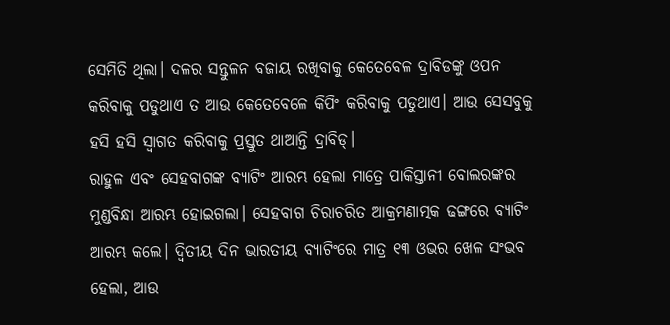ସେମିତି ଥିଲା। ଦଳର ସନ୍ତୁଳନ ବଜାୟ ରଖିବାକୁ କେତେବେଳ ଦ୍ରାବିଡଙ୍କୁ ଓପନ କରିବାକୁ ପଡୁଥାଏ ତ ଆଉ କେତେବେଳେ କିପିଂ କରିବାକୁ ପଡୁଥାଏ। ଆଉ ସେସବୁକୁ ହସି ହସି ସ୍ୱାଗତ କରିବାକୁ ପ୍ରସ୍ତୁତ ଥାଆନ୍ତି ଦ୍ରାବିଡ୍।
ରାହୁଳ ଏବଂ ସେହବାଗଙ୍କ ବ୍ୟାଟିଂ ଆରମ୍ଭ ହେଲା ମାତ୍ରେ ପାକିସ୍ତାନୀ ବୋଲରଙ୍କର ମୁଣ୍ଡବିନ୍ଧା ଆରମ୍ଭ ହୋଇଗଲା। ସେହବାଗ ଚିରାଚରିତ ଆକ୍ରମଣାତ୍ମକ ଢଙ୍ଗରେ ବ୍ୟାଟିଂ ଆରମ୍ଭ କଲେ। ଦ୍ୱିତୀୟ ଦିନ ଭାରତୀୟ ବ୍ୟାଟିଂରେ ମାତ୍ର ୧୩ ଓଭର ଖେଳ ସଂଭବ ହେଲା, ଆଉ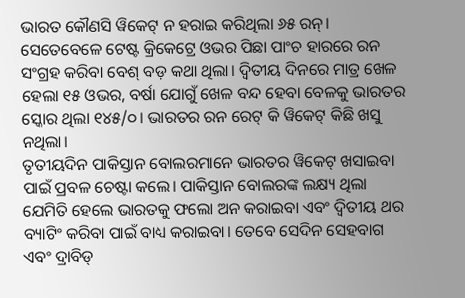ଭାରତ କୌଣସି ୱିକେଟ୍ ନ ହରାଇ କରିଥିଲା ୬୫ ରନ୍। ସେତେବେଳେ ଟେଷ୍ଟ କ୍ରିକେଟ୍ରେ ଓଭର ପିଛା ପାଂଚ ହାରରେ ରନ ସଂଗ୍ରହ କରିବା ବେଶ୍ ବଡ଼ କଥା ଥିଲା। ଦ୍ୱିତୀୟ ଦିନରେ ମାତ୍ର ଖେଳ ହେଲା ୧୫ ଓଭର, ବର୍ଷା ଯୋଗୁଁ ଖେଳ ବନ୍ଦ ହେବା ବେଳକୁ ଭାରତର ସ୍କୋର ଥିଲା ୧୪୫/୦। ଭାରତର ରନ ରେଟ୍ କି ୱିକେଟ୍ କିଛି ଖସୁ ନଥିଲା।
ତୃତୀୟଦିନ ପାକିସ୍ତାନ ବୋଲରମାନେ ଭାରତର ୱିକେଟ୍ ଖସାଇବା ପାଇଁ ପ୍ରବଳ ଚେଷ୍ଟା କଲେ। ପାକିସ୍ତାନ ବୋଲରଙ୍କ ଲକ୍ଷ୍ୟ ଥିଲା ଯେମିତି ହେଲେ ଭାରତକୁ ଫଲୋ ଅନ କରାଇବା ଏବଂ ଦ୍ୱିତୀୟ ଥର ବ୍ୟାଟିଂ କରିବା ପାଇଁ ବାଧ୍ୟ କରାଇବା। ତେବେ ସେଦିନ ସେହବାଗ ଏବଂ ଦ୍ରାବିଡ୍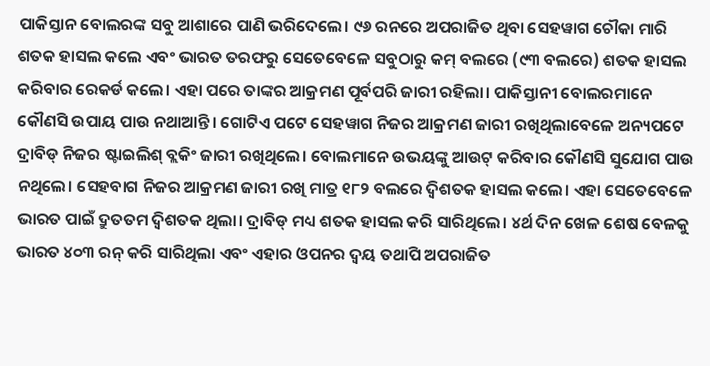ପାକିସ୍ତାନ ବୋଲରଙ୍କ ସବୁ ଆଶାରେ ପାଣି ଭରିଦେଲେ। ୯୬ ରନରେ ଅପରାଜିତ ଥିବା ସେହୱାଗ ଚୌକା ମାରି ଶତକ ହାସଲ କଲେ ଏବଂ ଭାରତ ତରଫରୁ ସେତେବେଳେ ସବୁଠାରୁ କମ୍ ବଲରେ (୯୩ ବଲରେ) ଶତକ ହାସଲ କରିବାର ରେକର୍ଡ କଲେ। ଏହା ପରେ ତାଙ୍କର ଆକ୍ରମଣ ପୂର୍ବପରି ଜାରୀ ରହିଲା। ପାକିସ୍ତାନୀ ବୋଲରମାନେ କୌଣସି ଉପାୟ ପାଉ ନଥାଆନ୍ତି। ଗୋଟିଏ ପଟେ ସେହୱାଗ ନିଜର ଆକ୍ରମଣ ଜାରୀ ରଖିଥିଲାବେଳେ ଅନ୍ୟପଟେ ଦ୍ରାବିଡ୍ ନିଜର ଷ୍ଟାଇଲିଶ୍ ବ୍ଲକିଂ ଜାରୀ ରଖିଥିଲେ। ବୋଲମାନେ ଉଭୟଙ୍କୁ ଆଉଟ୍ କରିବାର କୌଣସି ସୁଯୋଗ ପାଉ ନଥିଲେ। ସେହବାଗ ନିଜର ଆକ୍ରମଣ ଜାରୀ ରଖି ମାତ୍ର ୧୮୨ ବଲରେ ଦ୍ୱିଶତକ ହାସଲ କଲେ। ଏହା ସେତେବେଳେ ଭାରତ ପାଇଁ ଦ୍ରୁତତମ ଦ୍ୱିଶତକ ଥିଲା। ଦ୍ରାବିଡ୍ ମଧ୍ୟ ଶତକ ହାସଲ କରି ସାରିଥିଲେ। ୪ର୍ଥ ଦିନ ଖେଳ ଶେଷ ବେଳକୁ ଭାରତ ୪୦୩ ରନ୍ କରି ସାରିଥିଲା ଏବଂ ଏହାର ଓପନର ଦ୍ୱୟ ତଥାପି ଅପରାଜିତ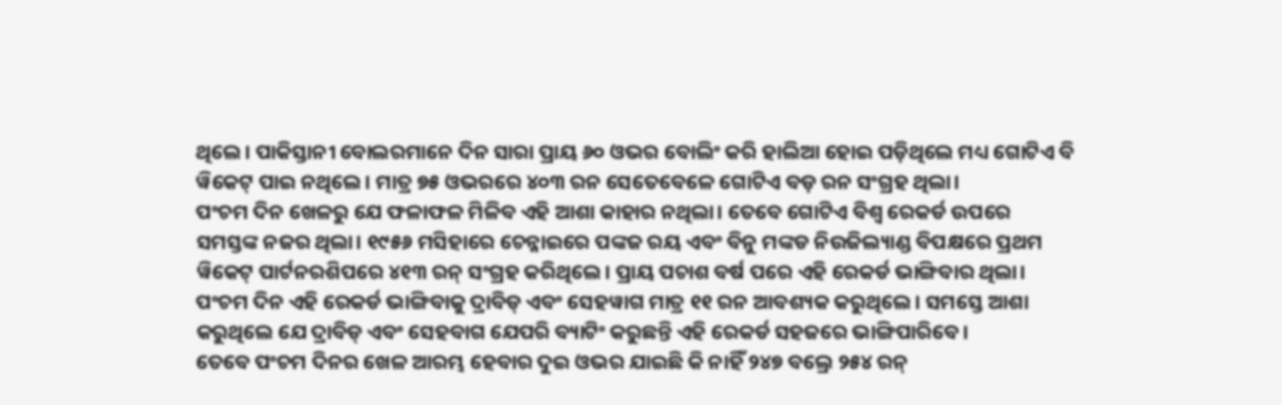ଥିଲେ। ପାକିସ୍ତାନୀ ବୋଲରମାନେ ଦିନ ସାରା ପ୍ରାୟ ୬୦ ଓଭର ବୋଲିଂ କରି ହାଲିଆ ହୋଇ ପଡ଼ିଥିଲେ ମଧ୍ୟ ଗୋଟିଏ ବି ୱିକେଟ୍ ପାଇ ନଥିଲେ। ମାତ୍ର ୭୫ ଓଭରରେ ୪୦୩ ରନ ସେତେବେଳେ ଗୋଟିଏ ବଡ଼ ରନ ସଂଗ୍ରହ ଥିଲା।
ପଂଚମ ଦିନ ଖେଳରୁ ଯେ ଫଳାଫଳ ମିଳିବ ଏହି ଆଶା କାହାର ନଥିଲା। ତେବେ ଗୋଟିଏ ବିଶ୍ୱ ରେକର୍ଡ ଉପରେ ସମସ୍ତଙ୍କ ନଜର ଥିଲା। ୧୯୫୬ ମସିହାରେ ଚେନ୍ନାଇରେ ପଙ୍କଜ ରୟ ଏବଂ ବିନୁ ମଙ୍କଡ ନିଉଜିଲ୍ୟାଣ୍ଡ ବିପକ୍ଷରେ ପ୍ରଥମ ୱିକେଟ୍ ପାର୍ଟନରଶିପରେ ୪୧୩ ରନ୍ ସଂଗ୍ରହ କରିଥିଲେ। ପ୍ରାୟ ପଚାଶ ବର୍ଷ ପରେ ଏହି ରେକର୍ଡ ଭାଙ୍ଗିବାର ଥିଲା। ପଂଚମ ଦିନ ଏହି ରେକର୍ଡ ଭାଙ୍ଗିବାକୁ ଦ୍ରାବିଡ୍ ଏବଂ ସେହୱାଗ ମାତ୍ର ୧୧ ରନ ଆବଶ୍ୟକ କରୁଥିଲେ। ସମସ୍ତେ ଆଶା କରୁଥିଲେ ଯେ ଦ୍ରାବିଡ୍ ଏବଂ ସେହବାଗ ଯେପରି ବ୍ୟାଟିଂ କରୁଛନ୍ତି ଏହି ରେକର୍ଡ ସହଜରେ ଭାଙ୍ଗିପାରିବେ।
ତେବେ ପଂଚମ ଦିନର ଖେଳ ଆରମ୍ଭ ହେବାର ଦୁଇ ଓଭର ଯାଇଛି କି ନାହିଁ ୨୪୭ ବଲ୍ରେ ୨୫୪ ରନ୍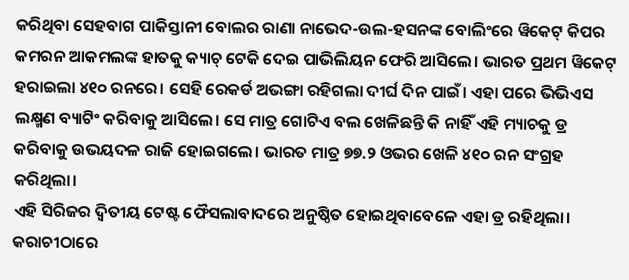କରିଥିବା ସେହବାଗ ପାକିସ୍ତାନୀ ବୋଲର ରାଣା ନାଭେଦ-ଉଲ-ହସନଙ୍କ ବୋଲିଂରେ ୱିକେଟ୍ କିପର କମରନ ଆକମଲଙ୍କ ହାତକୁ କ୍ୟାଚ୍ ଟେକି ଦେଇ ପାଭିଲିୟନ ଫେରି ଆସିଲେ। ଭାରତ ପ୍ରଥମ ୱିକେଟ୍ ହରାଇଲା ୪୧୦ ରନରେ। ସେହି ରେକର୍ଡ ଅଭଙ୍ଗା ରହିଗଲା ଦୀର୍ଘ ଦିନ ପାଇଁ। ଏହା ପରେ ଭିଭିଏସ ଲକ୍ଷ୍ମଣ ବ୍ୟାଟିଂ କରିବାକୁ ଆସିଲେ। ସେ ମାତ୍ର ଗୋଟିଏ ବଲ ଖେଳିଛନ୍ତି କି ନାହିଁ ଏହି ମ୍ୟାଚକୁ ଡ୍ର କରିବାକୁ ଉଭୟଦଳ ରାଜି ହୋଇଗଲେ। ଭାରତ ମାତ୍ର ୭୭.୨ ଓଭର ଖେଳି ୪୧୦ ରନ ସଂଗ୍ରହ କରିଥିଲା।
ଏହି ସିରିଜର ଦ୍ୱିତୀୟ ଟେଷ୍ଟ ଫୈସଲାବାଦରେ ଅନୁଷ୍ଠିତ ହୋଇଥିବାବେଳେ ଏହା ଡ୍ର ରହିଥିଲା। କରାଚୀଠାରେ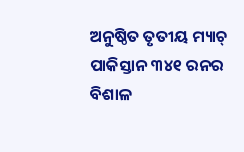ଅନୁଷ୍ଠିତ ତୃତୀୟ ମ୍ୟାଚ୍ ପାକିସ୍ତାନ ୩୪୧ ରନର ବିଶାଳ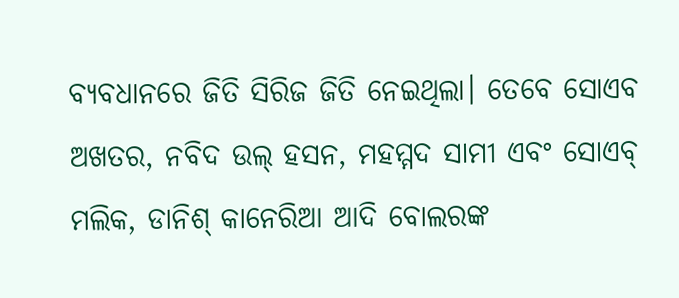ବ୍ୟବଧାନରେ ଜିତି ସିରିଜ ଜିତି ନେଇଥିଲା। ତେବେ ସୋଏବ ଅଖତର, ନବିଦ ଉଲ୍ ହସନ, ମହମ୍ମଦ ସାମୀ ଏବଂ ସୋଏବ୍ ମଲିକ, ଡାନିଶ୍ କାନେରିଆ ଆଦି ବୋଲରଙ୍କ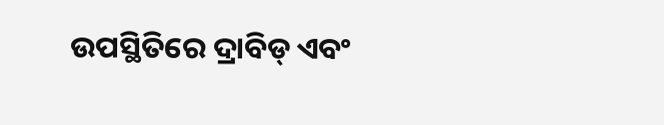ଉପସ୍ଥିତିରେ ଦ୍ରାବିଡ୍ ଏବଂ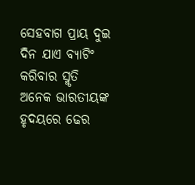ସେହବାଗ ପ୍ରାୟ ଦୁଇ ଦିନ ଯାଏ ବ୍ୟାଟିଂ କରିବାର ସ୍ମୃତି ଅନେକ ଭାରତୀୟଙ୍କ ହୃଦୟରେ ଢେର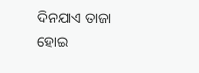ଦିନଯାଏ ତାଜା ହୋଇ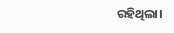ରହିଥିଲା।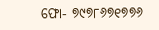ଫୋ- ୭୯୭୮୬୭୧୭୭୬